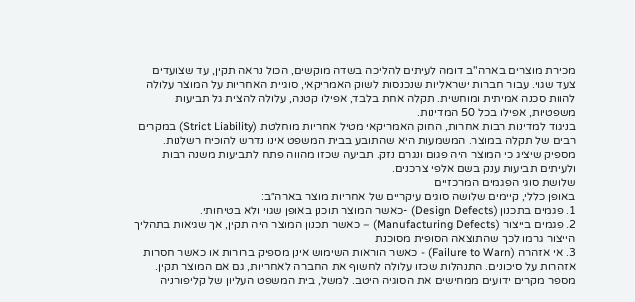מכירת מוצרים בארה"ב דומה לעיתים להליכה בשדה מוקשים, הכול נראה תקין, עד שצועדים צעד שגוי. עבור חברות ישראליות שנכנסות לשוק האמריקאי, סוגיית האחריות על המוצר עלולה להוות סכנה אמיתית ומוחשית. תקלה אחת בלבד, אפילו קטנה, עלולה להצית גל תביעות משפטיות, אפילו בכל 50 המדינות.
בניגוד למדינות רבות אחרות, החוק האמריקאי מטיל אחריות מוחלטת (Strict Liability) במקרים רבים של תקלה במוצר. המשמעות היא שהתובע בבית המשפט אינו נדרש להוכיח רשלנות. מספיק שיציג כי המוצר היה פגום ונגרם נזק. תביעה שכזו מהווה פתח לתביעות משנה רבות ולעיתים תביעות ענק בשם אלפי צרכנים.
שלושת סוגי הפגמים המרכזיים
באופן כללי, קיימים שלושה סוגים עיקריים של אחריות מוצר בארה״ב:
1. פגמים בתכנון (Design Defects) -כאשר המוצר תוכנן באופן שגוי ולא בטיחותי.
2. פגמים בייצור (Manufacturing Defects) – כאשר תכנון המוצר היה תקין, אך שגיאות בתהליך הייצור גרמו לכך שהתוצאה הסופית מסוכנת
3. אי אזהרה (Failure to Warn) - כאשר הוראות השימוש אינן מספיק ברורות או כאשר חסרות אזהרות על סיכונים. התנהלות שכזו עלולה לחשוף את החברה לאחריות, גם אם המוצר תקין.
מספר מקרים ידועים ממחישים את הסוגיה היטב. למשל, בית המשפט העליון של קליפורניה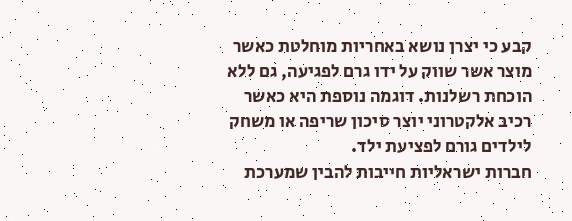קבע כי יצרן נושא באחריות מוחלטת כאשר מוצר אשר שווק על ידו גרם לפגיעה, גם ללא הוכחת רשלנות. דוגמה נוספת היא כאשר רכיב אלקטרוני יוצר סיכון שריפה או משחק לילדים גורם לפציעת ילד.
חברות ישראליות חייבות להבין שמערכת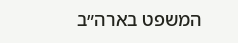המשפט בארה״ב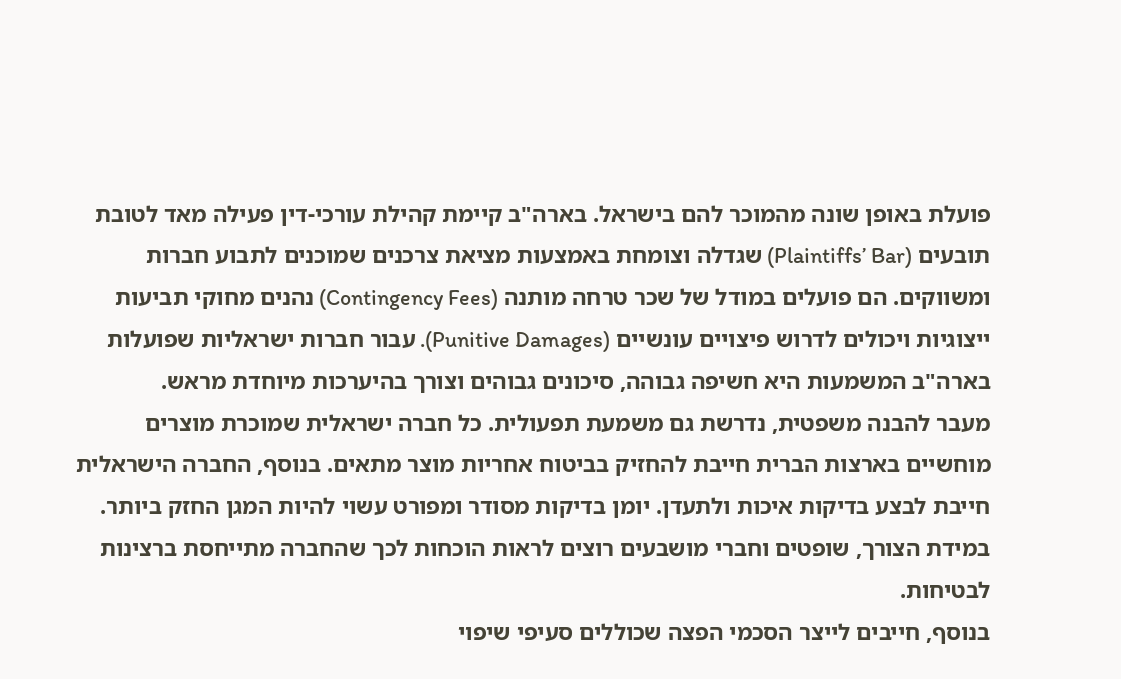פועלת באופן שונה מהמוכר להם בישראל. בארה"ב קיימת קהילת עורכי-דין פעילה מאד לטובת תובעים (Plaintiffs’ Bar) שגדלה וצומחת באמצעות מציאת צרכנים שמוכנים לתבוע חברות ומשווקים. הם פועלים במודל של שכר טרחה מותנה (Contingency Fees) נהנים מחוקי תביעות ייצוגיות ויכולים לדרוש פיצויים עונשיים (Punitive Damages). עבור חברות ישראליות שפועלות בארה"ב המשמעות היא חשיפה גבוהה, סיכונים גבוהים וצורך בהיערכות מיוחדת מראש.
מעבר להבנה משפטית, נדרשת גם משמעת תפעולית. כל חברה ישראלית שמוכרת מוצרים מוחשיים בארצות הברית חייבת להחזיק בביטוח אחריות מוצר מתאים. בנוסף, החברה הישראלית חייבת לבצע בדיקות איכות ולתעדן. יומן בדיקות מסודר ומפורט עשוי להיות המגן החזק ביותר. במידת הצורך, שופטים וחברי מושבעים רוצים לראות הוכחות לכך שהחברה מתייחסת ברצינות לבטיחות.
בנוסף, חייבים לייצר הסכמי הפצה שכוללים סעיפי שיפוי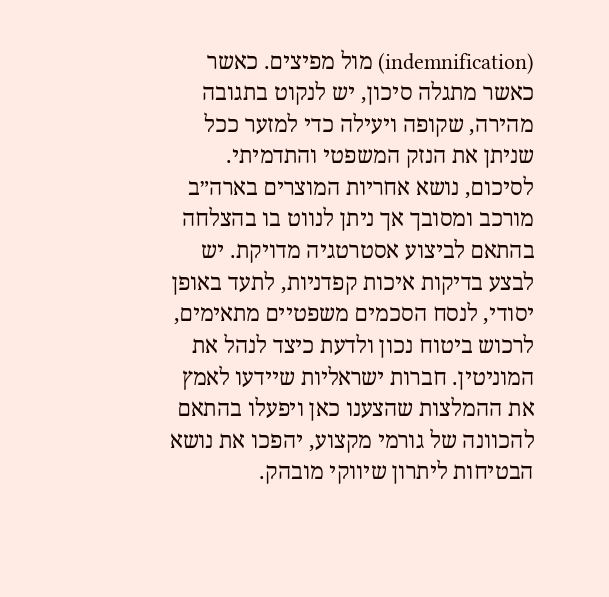(indemnification) מול מפיצים. כאשר כאשר מתגלה סיכון, יש לנקוט בתגובה מהירה, שקופה ויעילה כדי למזער ככל שניתן את הנזק המשפטי והתדמיתי.
לסיכום, נושא אחריות המוצרים בארה״ב מורכב ומסובך אך ניתן לנווט בו בהצלחה בהתאם לביצוע אסטרטגיה מדויקת. יש לבצע בדיקות איכות קפדניות, לתעד באופן יסודי, לנסח הסכמים משפטיים מתאימים, לרכוש ביטוח נכון ולדעת כיצד לנהל את המוניטין. חברות ישראליות שיידעו לאמץ את ההמלצות שהצענו כאן ויפעלו בהתאם להכוונה של גורמי מקצוע, יהפכו את נושא הבטיחות ליתרון שיווקי מובהק.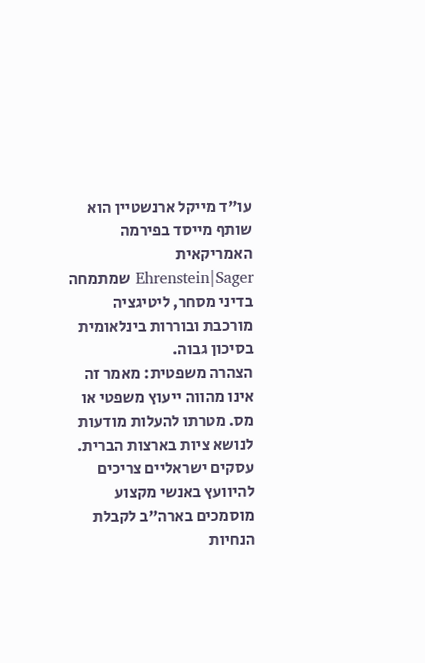עו"ד מייקל ארנשטיין הוא שותף מייסד בפירמה האמריקאית Ehrenstein|Sager שמתמחה בדיני מסחר, ליטיגציה מורכבת ובוררות בינלאומית בסיכון גבוה.
הצהרה משפטית: מאמר זה אינו מהווה ייעוץ משפטי או מס. מטרתו להעלות מודעות לנושא ציות בארצות הברית. עסקים ישראליים צריכים להיוועץ באנשי מקצוע מוסמכים בארה"ב לקבלת הנחיות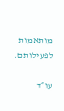מותאמות לפעילותם.

עו״ד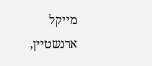מייקל ארנשטיין,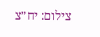צילום: יח״צ